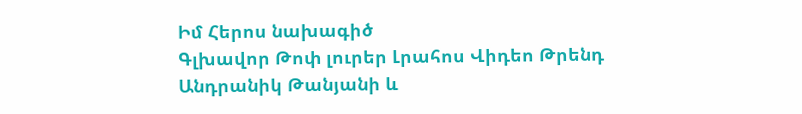Իմ Հերոս նախագիծ
Գլխավոր Թոփ լուրեր Լրահոս Վիդեո Թրենդ
Անդրանիկ Թանյանի և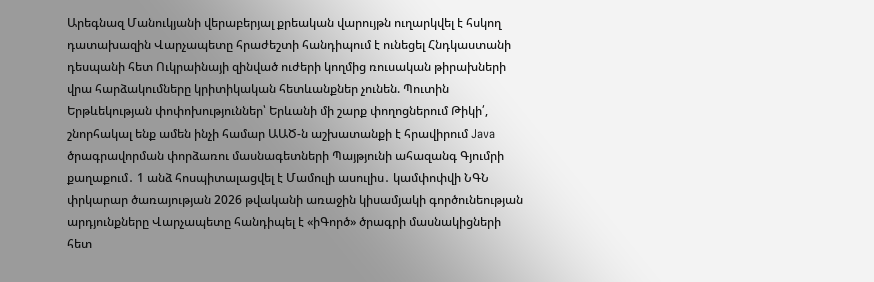Արեգնազ Մանուկյանի վերաբերյալ քրեական վարույթն ուղարկվել է հսկող դատախազին Վարչապետը հրաժեշտի հանդիպում է ունեցել Հնդկաստանի դեսպանի հետ Ուկրաինայի զինված ուժերի կողմից ռուսական թիրախների վրա հարձակումները կրիտիկական հետևանքներ չունեն. Պուտին Երթևեկության փոփոխություններ՝ Երևանի մի շարք փողոցներում Թիկի՛, շնորհակալ ենք ամեն ինչի համար ԱԱԾ-ն աշխատանքի է հրավիրում Java ծրագրավորման փորձառու մասնագետների Պայթյունի ահազանգ Գյումրի քաղաքում․ 1 անձ հոսպիտալացվել է Մամուլի ասուլիս․ կամփոփվի ՆԳՆ փրկարար ծառայության 2026 թվականի առաջին կիսամյակի գործունեության արդյունքները Վարչապետը հանդիպել է «իԳործ» ծրագրի մասնակիցների հետ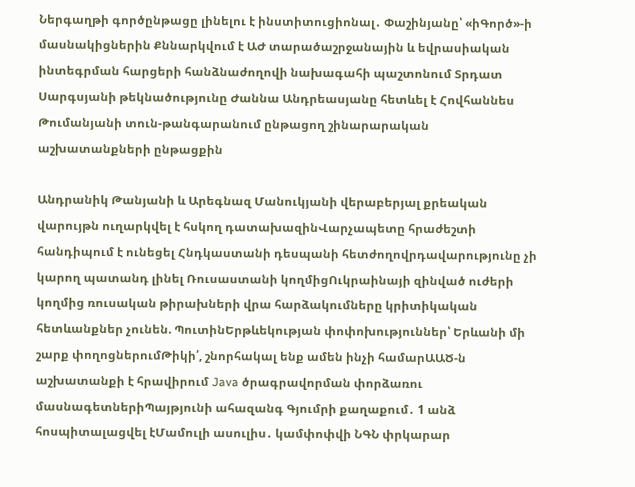Ներգաղթի գործընթացը լինելու է ինստիտուցիոնալ․ Փաշինյանը՝ «իԳործ»-ի մասնակիցներին Քննարկվում է ԱԺ տարածաշրջանային և եվրասիական ինտեգրման հարցերի հանձնաժողովի նախագահի պաշտոնում Տրդատ Սարգսյանի թեկնածությունը Ժաննա Անդրեասյանը հետևել է Հովհաննես Թումանյանի տուն-թանգարանում ընթացող շինարարական աշխատանքների ընթացքին

Անդրանիկ Թանյանի և Արեգնազ Մանուկյանի վերաբերյալ քրեական վարույթն ուղարկվել է հսկող դատախազինՎարչապետը հրաժեշտի հանդիպում է ունեցել Հնդկաստանի դեսպանի հետժողովրդավարությունը չի կարող պատանդ լինել Ռուսաստանի կողմիցՈւկրաինայի զինված ուժերի կողմից ռուսական թիրախների վրա հարձակումները կրիտիկական հետևանքներ չունեն. ՊուտինԵրթևեկության փոփոխություններ՝ Երևանի մի շարք փողոցներումԹիկի՛, շնորհակալ ենք ամեն ինչի համարԱԱԾ-ն աշխատանքի է հրավիրում Java ծրագրավորման փորձառու մասնագետներիՊայթյունի ահազանգ Գյումրի քաղաքում․ 1 անձ հոսպիտալացվել էՄամուլի ասուլիս․ կամփոփվի ՆԳՆ փրկարար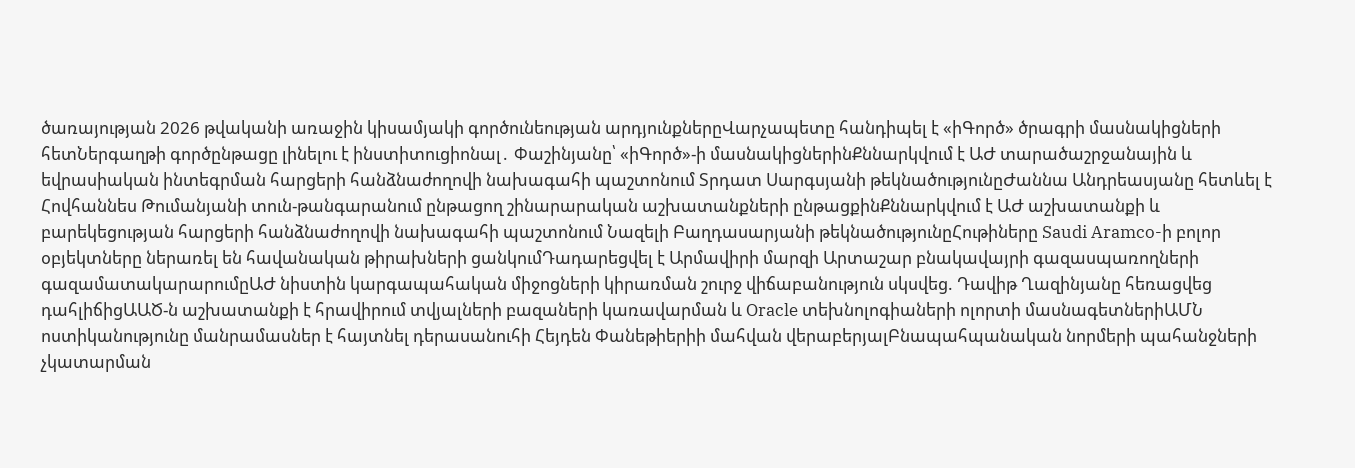ծառայության 2026 թվականի առաջին կիսամյակի գործունեության արդյունքներըՎարչապետը հանդիպել է «իԳործ» ծրագրի մասնակիցների հետՆերգաղթի գործընթացը լինելու է ինստիտուցիոնալ․ Փաշինյանը՝ «իԳործ»-ի մասնակիցներինՔննարկվում է ԱԺ տարածաշրջանային և եվրասիական ինտեգրման հարցերի հանձնաժողովի նախագահի պաշտոնում Տրդատ Սարգսյանի թեկնածությունըԺաննա Անդրեասյանը հետևել է Հովհաննես Թումանյանի տուն-թանգարանում ընթացող շինարարական աշխատանքների ընթացքինՔննարկվում է ԱԺ աշխատանքի և բարեկեցության հարցերի հանձնաժողովի նախագահի պաշտոնում Նազելի Բաղդասարյանի թեկնածությունըՀութիները Saudi Aramco-ի բոլոր օբյեկտները ներառել են հավանական թիրախների ցանկումԴադարեցվել է Արմավիրի մարզի Արտաշար բնակավայրի գազասպառողների գազամատակարարումըԱԺ նիստին կարգապահական միջոցների կիրառման շուրջ վիճաբանություն սկսվեց. Դավիթ Ղազինյանը հեռացվեց դահլիճիցԱԱԾ-ն աշխատանքի է հրավիրում տվյալների բազաների կառավարման և Oracle տեխնոլոգիաների ոլորտի մասնագետներիԱՄՆ ոստիկանությունը մանրամասներ է հայտնել դերասանուհի Հեյդեն Փանեթիերիի մահվան վերաբերյալԲնապահպանական նորմերի պահանջների չկատարման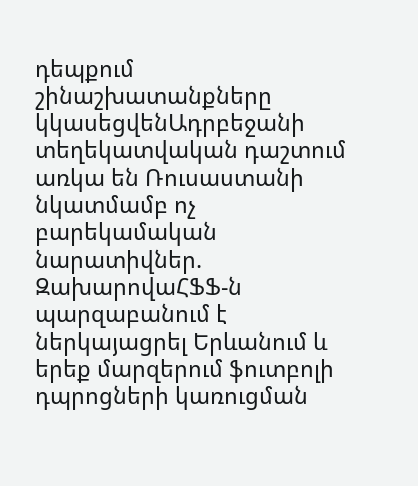դեպքում շինաշխատանքները կկասեցվենԱդրբեջանի տեղեկատվական դաշտում առկա են Ռուսաստանի նկատմամբ ոչ բարեկամական նարատիվներ. ԶախարովաՀՖՖ-ն պարզաբանում է ներկայացրել Երևանում և երեք մարզերում ֆուտբոլի դպրոցների կառուցման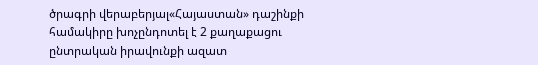ծրագրի վերաբերյալ«Հայաստան» դաշինքի համակիրը խոչընդոտել է 2 քաղաքացու ընտրական իրավունքի ազատ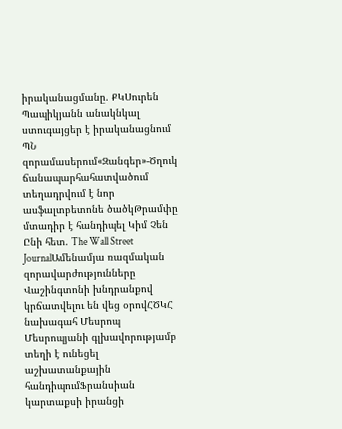իրականացմանը. ՔԿՍուրեն Պապիկյանն անակնկալ ստուգայցեր է իրականացնում ՊՆ զորամասերում«Զանգեր»-Ծղուկ ճանապարհահատվածում տեղադրվում է նոր ասֆալտբետոնե ծածկԹրամփը մտադիր է հանդիպել Կիմ Չեն Ընի հետ. The Wall Street JournalԱմենամյա ռազմական զորավարժությունները Վաշինգտոնի խնդրանքով կրճատվելու են վեց օրովՀԾԿՀ նախագահ Մեսրոպ Մեսրոպյանի գլխավորությամբ տեղի է ունեցել աշխատանքային հանդիպումՖրանսիան կարտաքսի իրանցի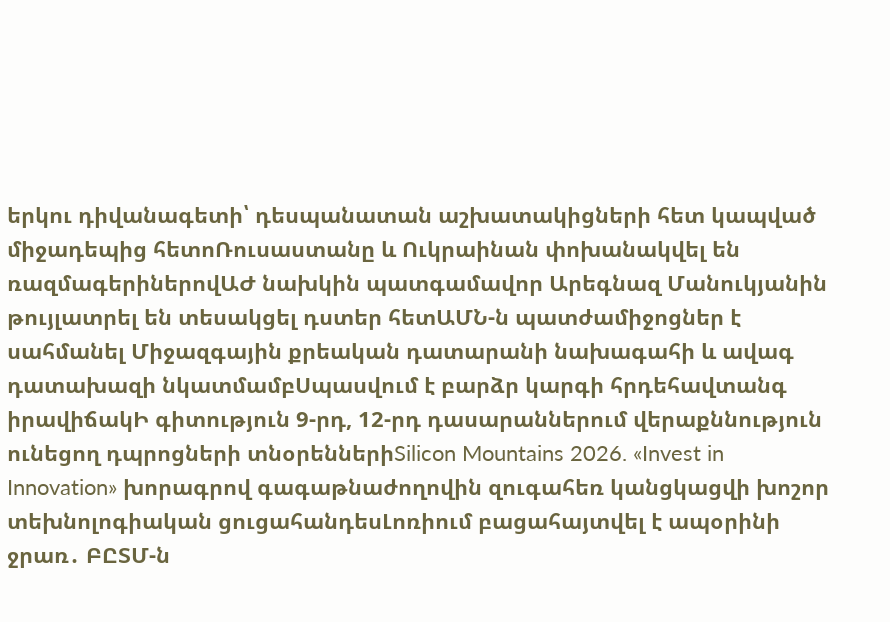երկու դիվանագետի՝ դեսպանատան աշխատակիցների հետ կապված միջադեպից հետոՌուսաստանը և Ուկրաինան փոխանակվել են ռազմագերիներովԱԺ նախկին պատգամավոր Արեգնազ Մանուկյանին թույլատրել են տեսակցել դստեր հետԱՄՆ-ն պատժամիջոցներ է սահմանել Միջազգային քրեական դատարանի նախագահի և ավագ դատախազի նկատմամբՍպասվում է բարձր կարգի հրդեհավտանգ իրավիճակԻ գիտություն 9-րդ, 12-րդ դասարաններում վերաքննություն ունեցող դպրոցների տնօրեններիSilicon Mountains 2026. «Invest in Innovation» խորագրով գագաթնաժողովին զուգահեռ կանցկացվի խոշոր տեխնոլոգիական ցուցահանդեսԼոռիում բացահայտվել է ապօրինի ջրառ․ ԲԸՏՄ-ն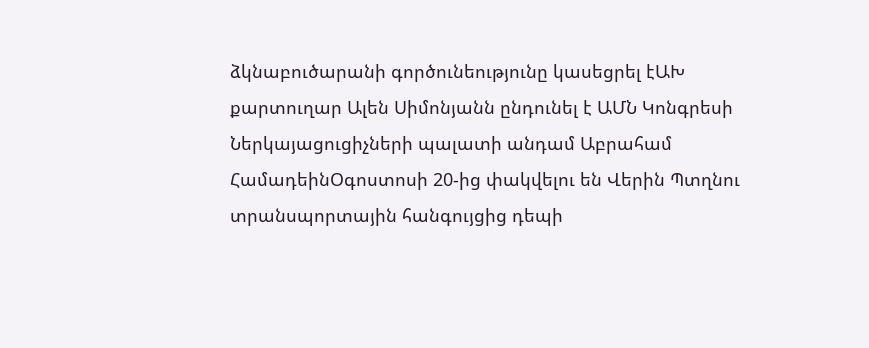ձկնաբուծարանի գործունեությունը կասեցրել էԱԽ քարտուղար Ալեն Սիմոնյանն ընդունել է ԱՄՆ Կոնգրեսի Ներկայացուցիչների պալատի անդամ Աբրահամ ՀամադեինՕգոստոսի 20-ից փակվելու են Վերին Պտղնու տրանսպորտային հանգույցից դեպի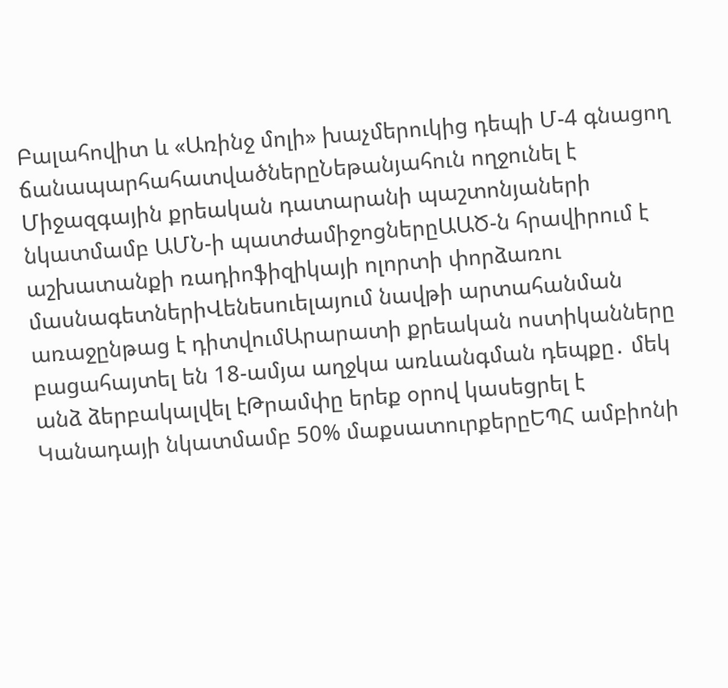Բալահովիտ և «Առինջ մոլի» խաչմերուկից դեպի Մ-4 գնացող ճանապարհահատվածներըՆեթանյահուն ողջունել է Միջազգային քրեական դատարանի պաշտոնյաների նկատմամբ ԱՄՆ-ի պատժամիջոցներըԱԱԾ-ն հրավիրում է աշխատանքի ռադիոֆիզիկայի ոլորտի փորձառու մասնագետներիՎենեսուելայում նավթի արտահանման առաջընթաց է դիտվումԱրարատի քրեական ոստիկանները բացահայտել են 18-ամյա աղջկա առևանգման դեպքը․ մեկ անձ ձերբակալվել էԹրամփը երեք օրով կասեցրել է Կանադայի նկատմամբ 50% մաքսատուրքերըԵՊՀ ամբիոնի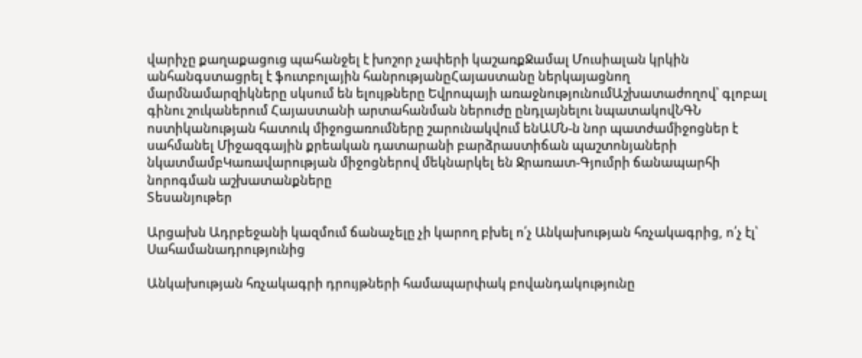վարիչը քաղաքացուց պահանջել է խոշոր չափերի կաշառքՋամալ Մուսիալան կրկին անհանգստացրել է ֆուտբոլային հանրությանըՀայաստանը ներկայացնող մարմնամարզիկները սկսում են ելույթները Եվրոպայի առաջնությունումԱշխատաժողով՝ գլոբալ գինու շուկաներում Հայաստանի արտահանման ներուժը ընդլայնելու նպատակովՆԳՆ ոստիկանության հատուկ միջոցառումները շարունակվում ենԱՄՆ-ն նոր պատժամիջոցներ է սահմանել Միջազգային քրեական դատարանի բարձրաստիճան պաշտոնյաների նկատմամբԿառավարության միջոցներով մեկնարկել են Ջրառատ-Գյումրի ճանապարհի նորոգման աշխատանքները
Տեսանյութեր

Արցախն Ադրբեջանի կազմում ճանաչելը չի կարող բխել ո՛չ Անկախության հռչակագրից, ո՛չ էլ՝ Սահամանադրությունից

Անկախության հռչակագրի դրույթների համապարփակ բովանդակությունը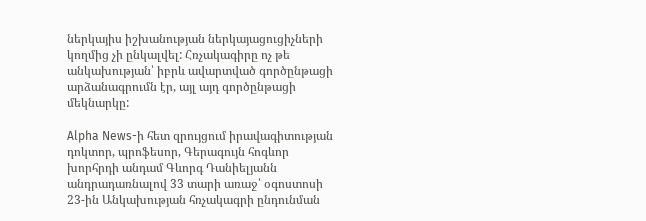ներկայիս իշխանության ներկայացուցիչների կողմից չի ընկալվել: Հռչակագիրը ոչ թե անկախության՝ իբրև ավարտված գործընթացի արձանագրումն էր, այլ այդ գործընթացի մեկնարկը:

Alpha News-ի հետ զրույցում իրավագիտության դոկտոր, պրոֆեսոր, Գերագույն հոգևոր խորհրդի անդամ Գևորգ Դանիելյանն անդրադառնալով 33 տարի առաջ՝ օգոստոսի 23-ին Անկախության հռչակագրի ընդունման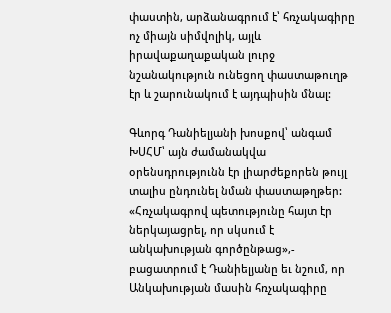փաստին, արձանագրում է՝ հռչակագիրը ոչ միայն սիմվոլիկ, այլև իրավաքաղաքական լուրջ նշանակություն ունեցող փաստաթուղթ էր և շարունակում է այդպիսին մնալ:

Գևորգ Դանիելյանի խոսքով՝ անգամ ԽՍՀՄ՝ այն ժամանակվա օրենսդրությունն էր լիարժեքորեն թույլ տալիս ընդունել նման փաստաթղթեր: «Հռչակագրով պետությունը հայտ էր ներկայացրել, որ սկսում է անկախության գործընթաց»,- բացատրում է Դանիելյանը եւ նշում, որ Անկախության մասին հռչակագիրը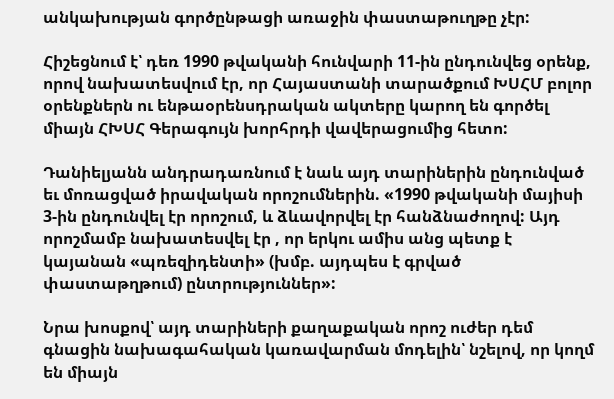անկախության գործընթացի առաջին փաստաթուղթը չէր:

Հիշեցնում է՝ դեռ 1990 թվականի հունվարի 11-ին ընդունվեց օրենք, որով նախատեսվում էր, որ Հայաստանի տարածքում ԽՍՀՄ բոլոր օրենքներն ու ենթաօրենսդրական ակտերը կարող են գործել միայն ՀԽՍՀ Գերագույն խորհրդի վավերացումից հետո:

Դանիելյանն անդրադառնում է նաև այդ տարիներին ընդունված եւ մոռացված իրավական որոշումներին. «1990 թվականի մայիսի 3-ին ընդունվել էր որոշում, և ձևավորվել էր հանձնաժողով: Այդ որոշմամբ նախատեսվել էր , որ երկու ամիս անց պետք է կայանան «պռեզիդենտի» (խմբ. այդպես է գրված փաստաթղթում) ընտրություններ»:

Նրա խոսքով՝ այդ տարիների քաղաքական որոշ ուժեր դեմ գնացին նախագահական կառավարման մոդելին՝ նշելով, որ կողմ են միայն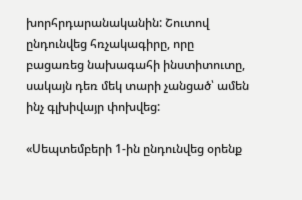խորհրդարանականին: Շուտով ընդունվեց հռչակագիրը, որը բացառեց նախագահի ինստիտուտը, սակայն դեռ մեկ տարի չանցած՝ ամեն ինչ գլխիվայր փոխվեց:

«Սեպտեմբերի 1-ին ընդունվեց օրենք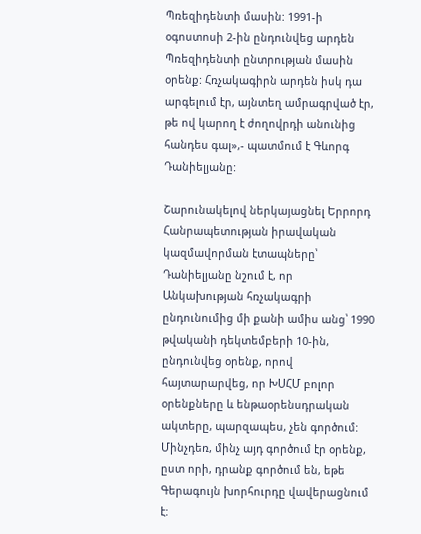Պռեզիդենտի մասին: 1991-ի օգոստոսի 2-ին ընդունվեց արդեն Պռեզիդենտի ընտրության մասին օրենք: Հռչակագիրն արդեն իսկ դա արգելում էր, այնտեղ ամրագրված էր, թե ով կարող է ժողովրդի անունից հանդես գալ»,- պատմում է Գևորգ Դանիելյանը:

Շարունակելով ներկայացնել Երրորդ Հանրապետության իրավական կազմավորման էտապները՝ Դանիելյանը նշում է, որ Անկախության հռչակագրի ընդունումից մի քանի ամիս անց՝ 1990 թվականի դեկտեմբերի 10-ին, ընդունվեց օրենք, որով հայտարարվեց, որ ԽՍՀՄ բոլոր օրենքները և ենթաօրենսդրական ակտերը, պարզապես, չեն գործում: Մինչդեռ, մինչ այդ գործում էր օրենք, ըստ որի, դրանք գործում են, եթե Գերագույն խորհուրդը վավերացնում է: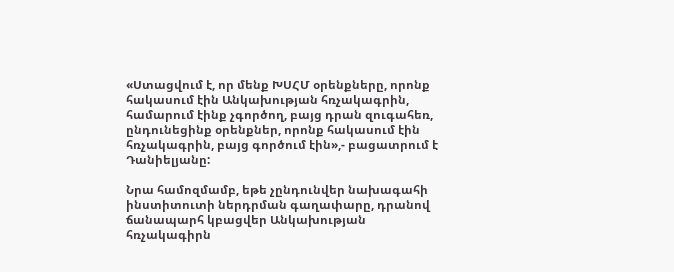«Ստացվում է, որ մենք ԽՍՀՄ օրենքները, որոնք հակասում էին Անկախության հռչակագրին, համարում էինք չգործող, բայց դրան զուգահեռ, ընդունեցինք օրենքներ, որոնք հակասում էին հռչակագրին, բայց գործում էին»,- բացատրում է Դանիելյանը:

Նրա համոզմամբ, եթե չընդունվեր նախագահի ինստիտուտի ներդրման գաղափարը, դրանով ճանապարհ կբացվեր Անկախության հռչակագիրն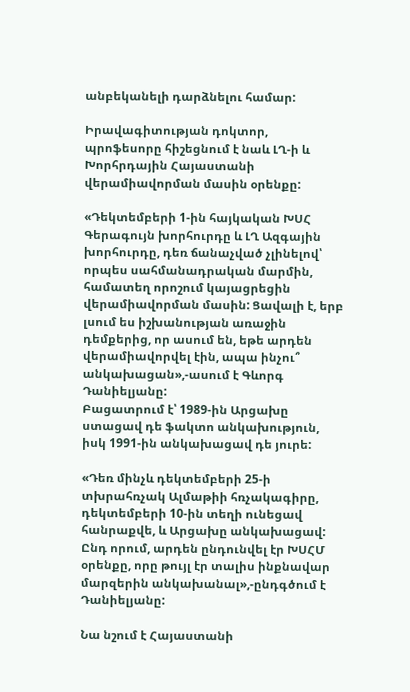անբեկանելի դարձնելու համար:

Իրավագիտության դոկտոր, պրոֆեսորը հիշեցնում է նաև ԼՂ-ի և Խորհրդային Հայաստանի վերամիավորման մասին օրենքը:

«Դեկտեմբերի 1-ին հայկական ԽՍՀ Գերագույն խորհուրդը և ԼՂ Ազգային խորհուրդը, դեռ ճանաչված չլինելով՝ որպես սահմանադրական մարմին, համատեղ որոշում կայացրեցին վերամիավորման մասին: Ցավալի է, երբ լսում ես իշխանության առաջին դեմքերից, որ ասում են, եթե արդեն վերամիավորվել էին, ապա ինչու՞ անկախացան»,-ասում է Գևորգ Դանիելյանը:
Բացատրում է՝ 1989-ին Արցախը ստացավ դե ֆակտո անկախություն, իսկ 1991-ին անկախացավ դե յուրե:

«Դեռ մինչև դեկտեմբերի 25-ի տխրահռչակ Ալմաթիի հռչակագիրը, դեկտեմբերի 10-ին տեղի ունեցավ հանրաքվե, և Արցախը անկախացավ: Ընդ որում, արդեն ընդունվել էր ԽՍՀՄ օրենքը, որը թույլ էր տալիս ինքնավար մարզերին անկախանալ»,-ընդգծում է Դանիելյանը:

Նա նշում է Հայաստանի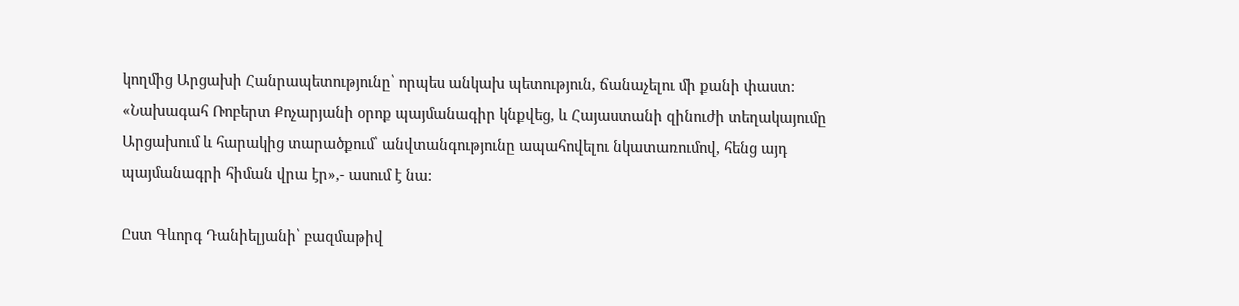կողմից Արցախի Հանրապետությունը՝ որպես անկախ պետություն, ճանաչելու մի քանի փաստ: «Նախագահ Ռոբերտ Քոչարյանի օրոք պայմանագիր կնքվեց, և Հայաստանի զինուժի տեղակայումը Արցախում և հարակից տարածքում՝ անվտանգությունը ապահովելու նկատառումով, հենց այդ պայմանագրի հիման վրա էր»,- ասում է նա:

Ըստ Գևորգ Դանիելյանի՝ բազմաթիվ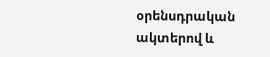օրենսդրական ակտերով և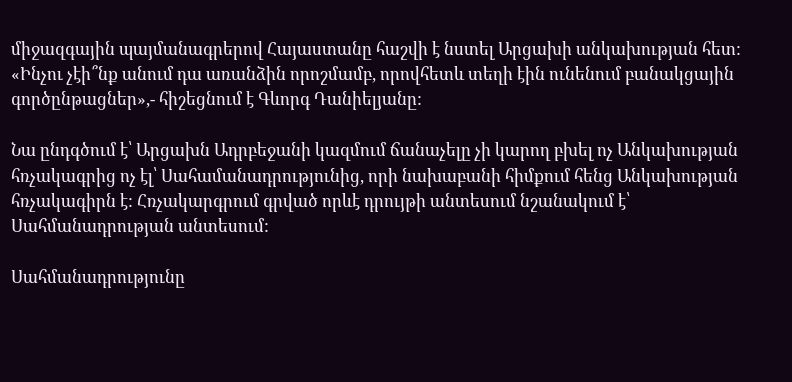միջազգային պայմանագրերով Հայաստանը հաշվի է նստել Արցախի անկախության հետ: «Ինչու չէի՞նք անում դա առանձին որոշմամբ, որովհետև տեղի էին ունենում բանակցային գործընթացներ»,- հիշեցնում է Գևորգ Դանիելյանը:

Նա ընդգծում է՝ Արցախն Ադրբեջանի կազմում ճանաչելը չի կարող բխել ոչ Անկախության հռչակագրից ոչ էլ՝ Սահամանադրությունից, որի նախաբանի հիմքում հենց Անկախության հռչակագիրն է: Հռչակարգրում գրված որևէ դրույթի անտեսում նշանակում է՝ Սահմանադրության անտեսում:

Սահմանադրությունը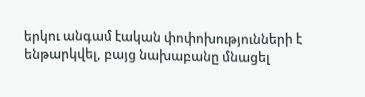երկու անգամ էական փոփոխությունների է ենթարկվել, բայց նախաբանը մնացել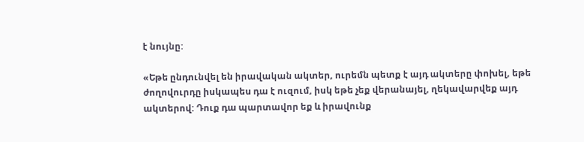է նույնը:

«Եթե ընդունվել են իրավական ակտեր, ուրեմն պետք է այդ ակտերը փոխել, եթե ժողովուրդը իսկապես դա է ուզում, իսկ եթե չեք վերանայել, ղեկավարվեք այդ ակտերով: Դուք դա պարտավոր եք և իրավունք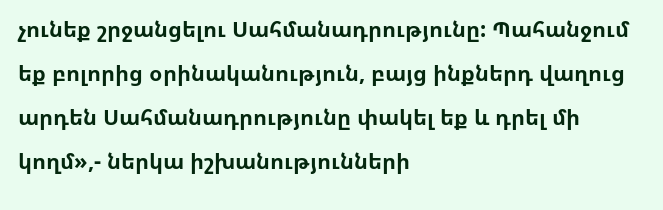չունեք շրջանցելու Սահմանադրությունը: Պահանջում եք բոլորից օրինականություն, բայց ինքներդ վաղուց արդեն Սահմանադրությունը փակել եք և դրել մի կողմ»,- ներկա իշխանությունների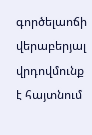գործելաոճի վերաբերյալ վրդովմունք է հայտնում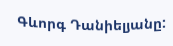Գևորգ Դանիելյանը: